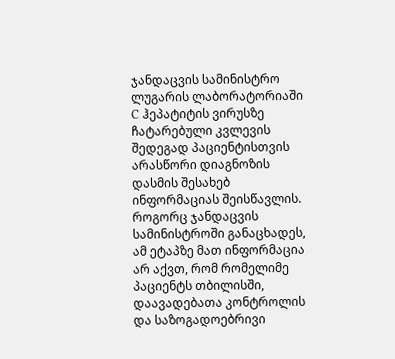ჯანდაცვის სამინისტრო ლუგარის ლაბორატორიაში C ჰეპატიტის ვირუსზე ჩატარებული კვლევის შედეგად პაციენტისთვის არასწორი დიაგნოზის დასმის შესახებ ინფორმაციას შეისწავლის.
როგორც ჯანდაცვის სამინისტროში განაცხადეს, ამ ეტაპზე მათ ინფორმაცია არ აქვთ, რომ რომელიმე პაციენტს თბილისში, დაავადებათა კონტროლის და საზოგადოებრივი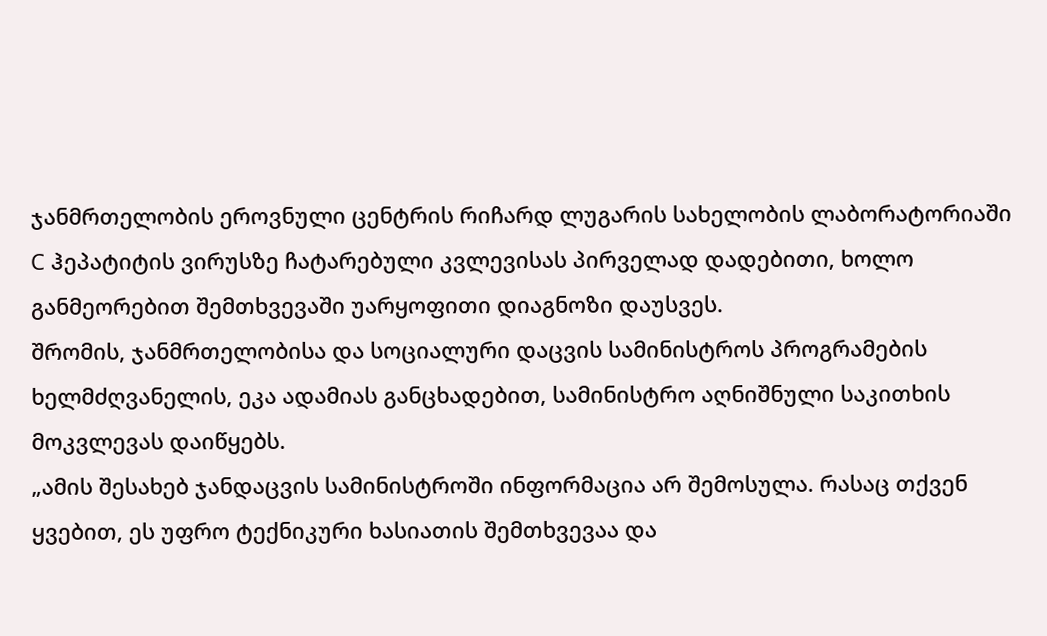ჯანმრთელობის ეროვნული ცენტრის რიჩარდ ლუგარის სახელობის ლაბორატორიაში С ჰეპატიტის ვირუსზე ჩატარებული კვლევისას პირველად დადებითი, ხოლო განმეორებით შემთხვევაში უარყოფითი დიაგნოზი დაუსვეს.
შრომის, ჯანმრთელობისა და სოციალური დაცვის სამინისტროს პროგრამების ხელმძღვანელის, ეკა ადამიას განცხადებით, სამინისტრო აღნიშნული საკითხის მოკვლევას დაიწყებს.
„ამის შესახებ ჯანდაცვის სამინისტროში ინფორმაცია არ შემოსულა. რასაც თქვენ ყვებით, ეს უფრო ტექნიკური ხასიათის შემთხვევაა და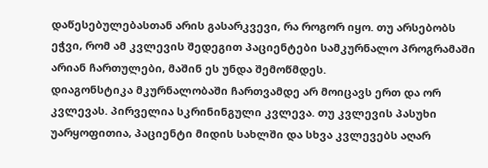დაწესებულებასთან არის გასარკვევი, რა როგორ იყო. თუ არსებობს ეჭვი, რომ ამ კვლევის შედეგით პაციენტები სამკურნალო პროგრამაში არიან ჩართულები, მაშინ ეს უნდა შემოწმდეს.
დიაგონსტიკა მკურნალობაში ჩართვამდე არ მოიცავს ერთ და ორ კვლევას. პირველია სკრინინგული კვლევა. თუ კვლევის პასუხი უარყოფითია, პაციენტი მიდის სახლში და სხვა კვლევებს აღარ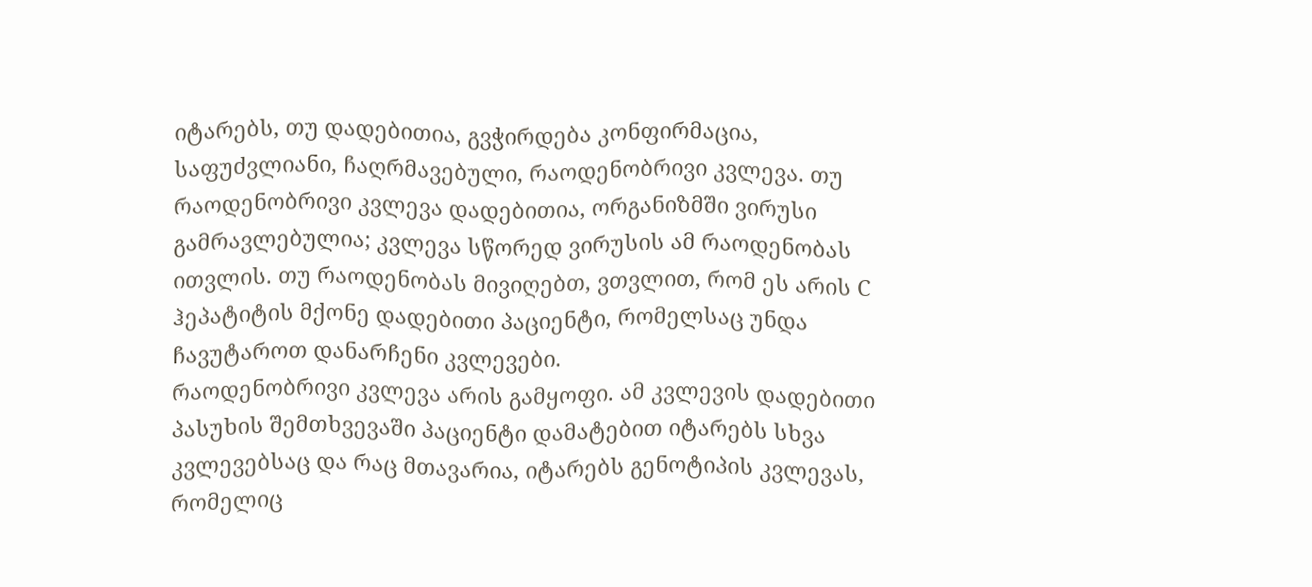იტარებს, თუ დადებითია, გვჭირდება კონფირმაცია, საფუძვლიანი, ჩაღრმავებული, რაოდენობრივი კვლევა. თუ რაოდენობრივი კვლევა დადებითია, ორგანიზმში ვირუსი გამრავლებულია; კვლევა სწორედ ვირუსის ამ რაოდენობას ითვლის. თუ რაოდენობას მივიღებთ, ვთვლით, რომ ეს არის С ჰეპატიტის მქონე დადებითი პაციენტი, რომელსაც უნდა ჩავუტაროთ დანარჩენი კვლევები.
რაოდენობრივი კვლევა არის გამყოფი. ამ კვლევის დადებითი პასუხის შემთხვევაში პაციენტი დამატებით იტარებს სხვა კვლევებსაც და რაც მთავარია, იტარებს გენოტიპის კვლევას, რომელიც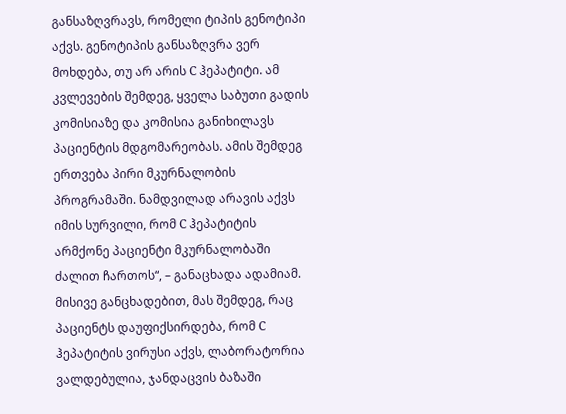განსაზღვრავს, რომელი ტიპის გენოტიპი აქვს. გენოტიპის განსაზღვრა ვერ მოხდება, თუ არ არის С ჰეპატიტი. ამ კვლევების შემდეგ, ყველა საბუთი გადის კომისიაზე და კომისია განიხილავს პაციენტის მდგომარეობას. ამის შემდეგ ერთვება პირი მკურნალობის პროგრამაში. ნამდვილად არავის აქვს იმის სურვილი, რომ С ჰეპატიტის არმქონე პაციენტი მკურნალობაში ძალით ჩართოს“, – განაცხადა ადამიამ.
მისივე განცხადებით, მას შემდეგ, რაც პაციენტს დაუფიქსირდება, რომ С ჰეპატიტის ვირუსი აქვს, ლაბორატორია ვალდებულია, ჯანდაცვის ბაზაში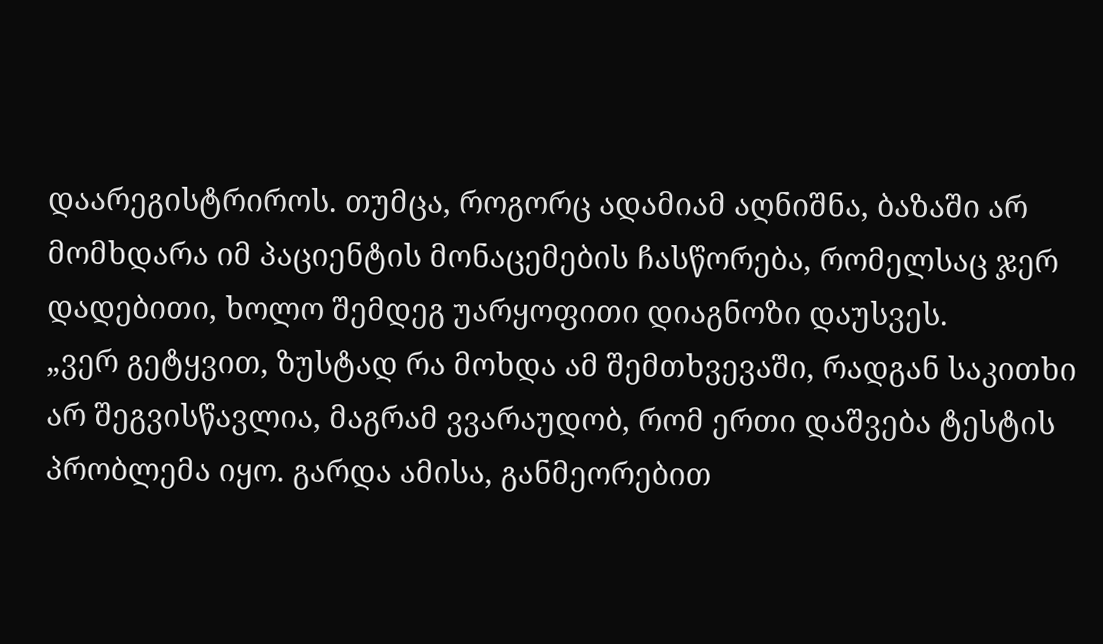დაარეგისტრიროს. თუმცა, როგორც ადამიამ აღნიშნა, ბაზაში არ მომხდარა იმ პაციენტის მონაცემების ჩასწორება, რომელსაც ჯერ დადებითი, ხოლო შემდეგ უარყოფითი დიაგნოზი დაუსვეს.
„ვერ გეტყვით, ზუსტად რა მოხდა ამ შემთხვევაში, რადგან საკითხი არ შეგვისწავლია, მაგრამ ვვარაუდობ, რომ ერთი დაშვება ტესტის პრობლემა იყო. გარდა ამისა, განმეორებით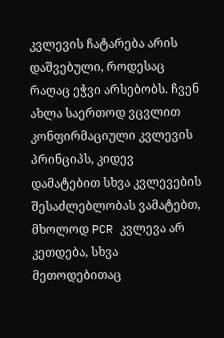კვლევის ჩატარება არის დაშვებული, როდესაც რაღაც ეჭვი არსებობს. ჩვენ ახლა საერთოდ ვცვლით კონფირმაციული კვლევის პრინციპს, კიდევ დამატებით სხვა კვლევების შესაძლებლობას ვამატებთ, მხოლოდ PCR კვლევა არ კეთდება, სხვა მეთოდებითაც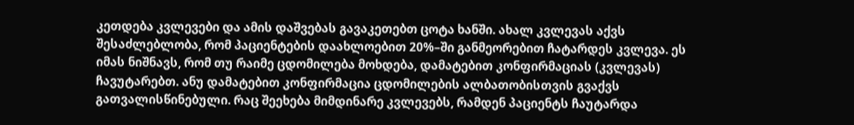კეთდება კვლევები და ამის დაშვებას გავაკეთებთ ცოტა ხანში. ახალ კვლევას აქვს შესაძლებლობა, რომ პაციენტების დაახლოებით 20%–ში განმეორებით ჩატარდეს კვლევა. ეს იმას ნიშნავს, რომ თუ რაიმე ცდომილება მოხდება, დამატებით კონფირმაციას (კვლევას) ჩავუტარებთ. ანუ დამატებით კონფირმაცია ცდომილების ალბათობისთვის გვაქვს გათვალისწინებული. რაც შეეხება მიმდინარე კვლევებს, რამდენ პაციენტს ჩაუტარდა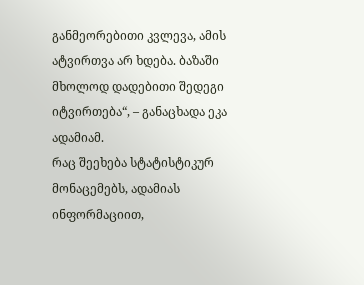განმეორებითი კვლევა, ამის ატვირთვა არ ხდება. ბაზაში მხოლოდ დადებითი შედეგი იტვირთება“, – განაცხადა ეკა ადამიამ.
რაც შეეხება სტატისტიკურ მონაცემებს, ადამიას ინფორმაციით,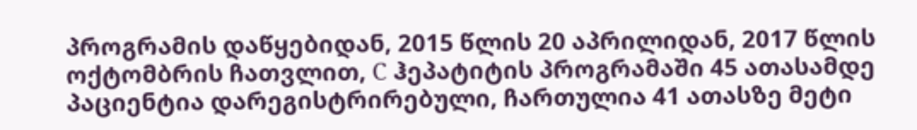პროგრამის დაწყებიდან, 2015 წლის 20 აპრილიდან, 2017 წლის ოქტომბრის ჩათვლით, С ჰეპატიტის პროგრამაში 45 ათასამდე პაციენტია დარეგისტრირებული, ჩართულია 41 ათასზე მეტი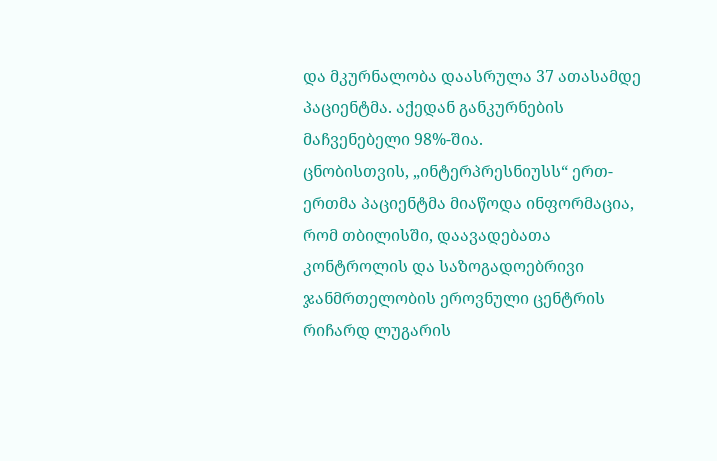და მკურნალობა დაასრულა 37 ათასამდე პაციენტმა. აქედან განკურნების მაჩვენებელი 98%-შია.
ცნობისთვის, „ინტერპრესნიუსს“ ერთ-ერთმა პაციენტმა მიაწოდა ინფორმაცია, რომ თბილისში, დაავადებათა კონტროლის და საზოგადოებრივი ჯანმრთელობის ეროვნული ცენტრის რიჩარდ ლუგარის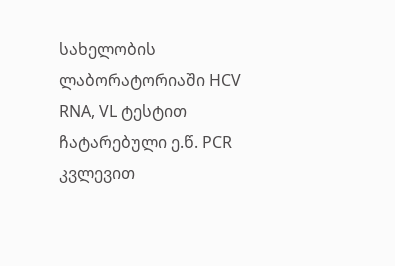სახელობის ლაბორატორიაში HCV RNA, VL ტესტით ჩატარებული ე.წ. PCR კვლევით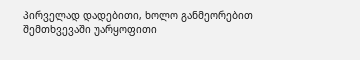პირველად დადებითი, ხოლო განმეორებით შემთხვევაში უარყოფითი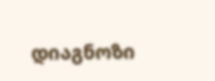დიაგნოზი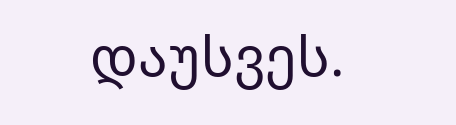დაუსვეს.